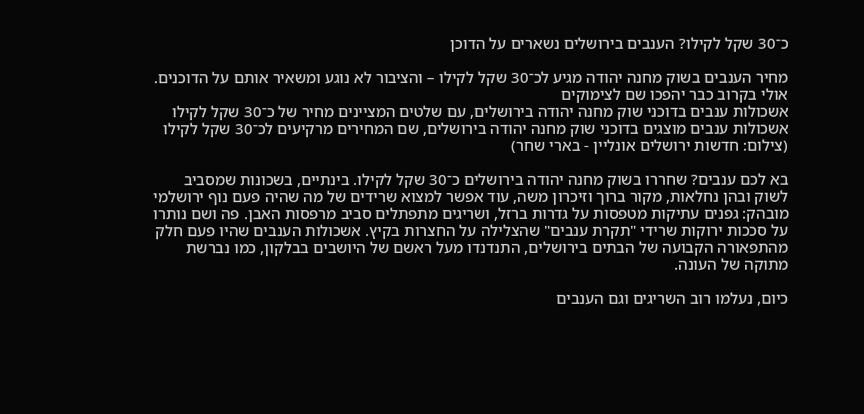כ־30 שקל לקילו? הענבים בירושלים נשארים על הדוכן

מחיר הענבים בשוק מחנה יהודה מגיע לכ־30 שקל לקילו – והציבור לא נוגע ומשאיר אותם על הדוכנים. אולי בקרוב כבר יהפכו שם לצימוקים
אשכולות ענבים בדוכני שוק מחנה יהודה בירושלים, עם שלטים המציינים מחיר של כ־30 שקל לקילו
אשכולות ענבים מוצגים בדוכני שוק מחנה יהודה בירושלים, שם המחירים מרקיעים לכ־30 שקל לקילו (צילום: חדשות ירושלים אונליין - בארי שחר)

בא לכם ענבים? שחררו בשוק מחנה יהודה בירושלים כ־30 שקל לקילו. בינתיים, בשכונות שמסביב לשוק ובהן נחלאות, מקור ברוך וזיכרון משה, עוד אפשר למצוא שרידים של מה שהיה פעם נוף ירושלמי מובהק: גפנים עתיקות מטפסות על גדרות ברזל, ושריגים מתפתלים סביב מרפסות האבן. פה ושם נותרו על סככות ירוקות שרידי "תקרת ענבים" שהצלילה על החצרות בקיץ. אשכולות הענבים שהיו פעם חלק מהתפאורה הקבועה של הבתים בירושלים, התנדנדו מעל ראשם של היושבים בבלקון, כמו נברשת מתוקה של העונה.

כיום, נעלמו רוב השריגים וגם הענבים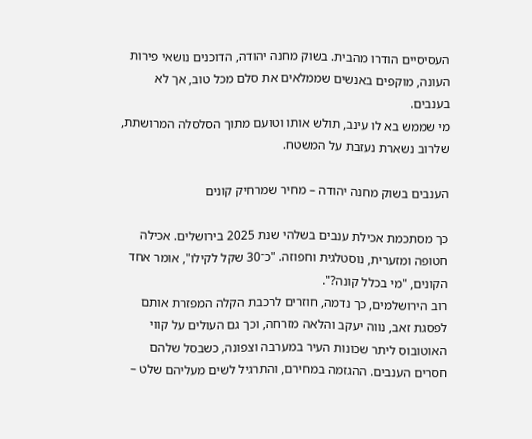העסיסיים הודרו מהבית. בשוק מחנה יהודה, הדוכנים נושאי פירות העונה, מוקפים באנשים שממלאים את סלם מכל טוב, אך לא בענבים.
מי שממש בא לו עינב, תולש אותו וטועם מתוך הסלסלה המרושתת, שלרוב נשארת נעזבת על המשטח.

הענבים בשוק מחנה יהודה – מחיר שמרחיק קונים

כך מסתכמת אכילת ענבים בשלהי שנת 2025 בירושלים. אכילה חטופה ומזערית, נוסטלגית וחפוזה. "כ־30 שקל לקילו", אומר אחד הקונים, "מי בכלל קונה?".
רוב הירושלמים, כך נדמה, חוזרים לרכבת הקלה המפזרת אותם לפסגת זאב, נווה יעקב והלאה מזרחה, וכך גם העולים על קווי האוטובוס ליתר שכונות העיר במערבה וצפונה, כשבסל שלהם חסרים הענבים. ההגזמה במחירם, והתרגיל לשים מעליהם שלט –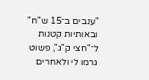"ענבים ב־15 ש"ח" ובאותיות קטנות ל־"חצי ק"ג", פשוט גרמו לי ולאחרים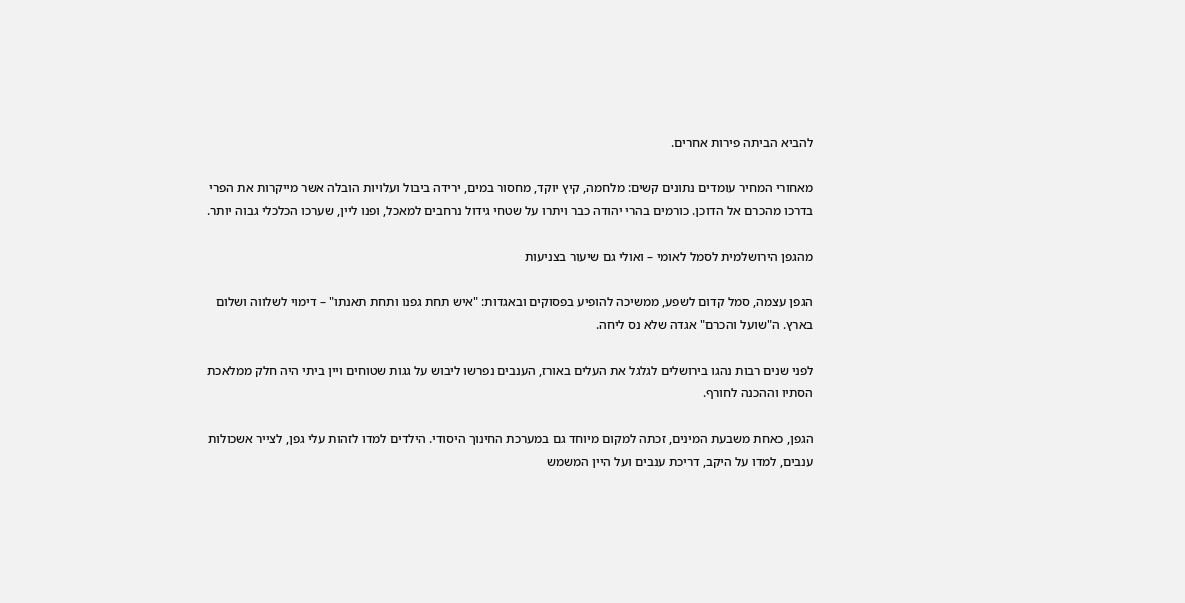להביא הביתה פירות אחרים.

מאחורי המחיר עומדים נתונים קשים: מלחמה, קיץ יוקד, מחסור במים, ירידה ביבול ועלויות הובלה אשר מייקרות את הפרי בדרכו מהכרם אל הדוכן. כורמים בהרי יהודה כבר ויתרו על שטחי גידול נרחבים למאכל, ופנו ליין, שערכו הכלכלי גבוה יותר.

מהגפן הירושלמית לסמל לאומי – ואולי גם שיעור בצניעות

הגפן עצמה, סמל קדום לשפע, ממשיכה להופיע בפסוקים ובאגדות: "איש תחת גפנו ותחת תאנתו" – דימוי לשלווה ושלום בארץ. ה"שועל והכרם" אגדה שלא נס ליחה.

לפני שנים רבות נהגו בירושלים לגלגל את העלים באורז, הענבים נפרשו ליבוש על גגות שטוחים ויין ביתי היה חלק ממלאכת הסתיו וההכנה לחורף.

הגפן, כאחת משבעת המינים, זכתה למקום מיוחד גם במערכת החינוך היסודי. הילדים למדו לזהות עלי גפן, לצייר אשכולות ענבים, למדו על היקב, דריכת ענבים ועל היין המשמש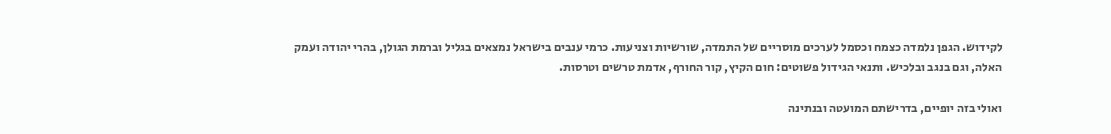לקידוש. הגפן נלמדה כצמח וכסמל לערכים מוסריים של התמדה, שורשיות וצניעות. כרמי ענבים בישראל נמצאים בגליל וברמת הגולן, בהרי יהודה ועמק האלה, וגם בנגב ובלכיש. ותנאי הגידול פשוטים: חום הקיץ, קור החורף, אדמת טרשים וטרסות.

ואולי בזה יופיים, בדרישתם המועטה ובנתינה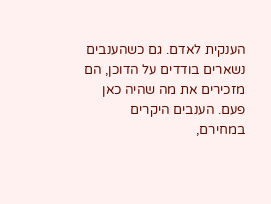הענקית לאדם. גם כשהענבים נשארים בודדים על הדוכן, הם מזכירים את מה שהיה כאן פעם. הענבים היקרים במחירם,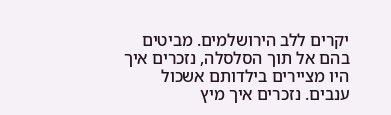יקרים ללב הירושלמים. מביטים בהם אל תוך הסלסלה, נזכרים איך היו מציירים בילדותם אשכול ענבים. נזכרים איך מיץ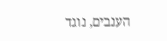הענבים, נוגד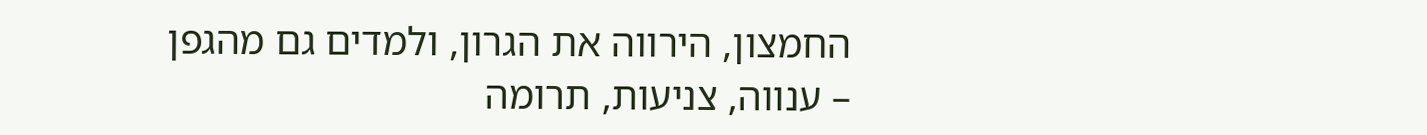החמצון, הירווה את הגרון, ולמדים גם מהגפן – ענווה, צניעות, תרומה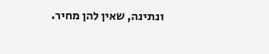ונתינה, שאין להן מחיר.